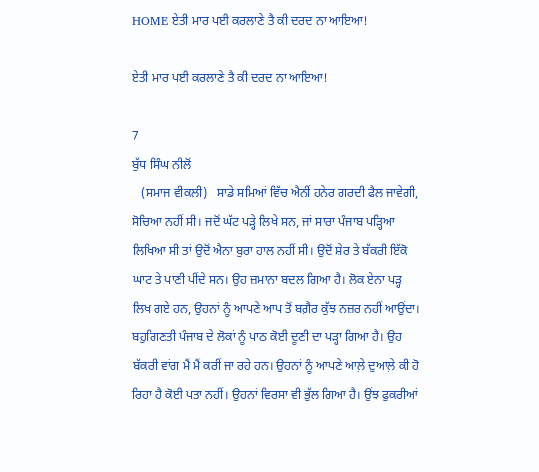HOME ਏਤੀ ਮਾਰ ਪਈ ਕਰਲਾਣੇ ਤੈ ਕੀ ਦਰਦ ਨਾ ਆਇਆ!

ਏਤੀ ਮਾਰ ਪਈ ਕਰਲਾਣੇ ਤੈ ਕੀ ਦਰਦ ਨਾ ਆਇਆ!

7
ਬੁੱਧ ਸਿੰਘ ਨੀਲੋਂ
   (ਸਮਾਜ ਵੀਕਲੀ)   ਸਾਡੇ ਸਮਿਆਂ ਵਿੱਚ ਐਨੀਂ ਹਨੇਰ ਗਰਦੀ ਫੈਲ ਜਾਵੇਗੀ, ਸੋਚਿਆ ਨਹੀਂ ਸੀ। ਜਦੋਂ ਘੱਟ ਪੜ੍ਹੇ ਲਿਖੇ ਸਨ, ਜਾਂ ਸਾਰਾ ਪੰਜਾਬ ਪੜ੍ਹਿਆ ਲਿਖਿਆ ਸੀ ਤਾਂ ਉਦੋਂ ਐਨਾ ਬੁਰਾ ਹਾਲ ਨਹੀਂ ਸੀ। ਉਦੋਂ ਸ਼ੇਰ ਤੇ ਬੱਕਰੀ ਇੱਕੋ ਘਾਟ ਤੇ ਪਾਣੀ ਪੀਂਦੇ ਸਨ। ਉਹ ਜ਼ਮਾਨਾ ਬਦਲ ਗਿਆ ਹੈ। ਲੋਕ ਏਨਾ ਪੜ੍ਹ ਲਿਖ ਗਏ ਹਨ, ਉਹਨਾਂ ਨੂੰ ਆਪਣੇ ਆਪ ਤੋਂ ਬਗ਼ੈਰ ਕੁੱਝ ਨਜ਼ਰ ਨਹੀਂ ਆਉਂਦਾ। ਬਹੁਗਿਣਤੀ ਪੰਜਾਬ ਦੇ ਲੋਕਾਂ ਨੂੰ ਪਾਠ ਕੋਈ ਦੂਣੀ ਦਾ ਪੜ੍ਹਾ ਗਿਆ ਹੈ। ਉਹ ਬੱਕਰੀ ਵਾਂਗ ਮੈਂ ਮੈਂ ਕਰੀਂ ਜਾ ਰਹੇ ਹਨ। ਉਹਨਾਂ ਨੂੰ ਆਪਣੇ ਆਲ਼ੇ ਦੁਆਲ਼ੇ ਕੀ ਹੋ ਰਿਹਾ ਹੈ ਕੋਈ ਪਤਾ ਨਹੀਂ। ਉਹਨਾਂ ਵਿਰਸਾ ਵੀ ਭੁੱਲ ਗਿਆ ਹੈ। ਉਂਝ ਫੁਕਰੀਆਂ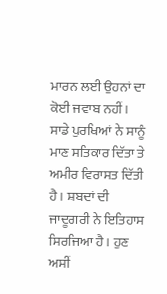ਮਾਰਨ ਲਈ ਉਹਨਾਂ ਦਾ ਕੋਈ ਜਵਾਬ ਨਹੀਂ। ਸਾਡੇ ਪੁਰਖਿਆਂ ਨੇ ਸਾਨੂੰ ਮਾਣ ਸਤਿਕਾਰ ਦਿੱਤਾ ਤੇ ਅਮੀਰ ਵਿਰਾਸਤ ਦਿੱਤੀ ਹੈ। ਸ਼ਬਦਾਂ ਦੀ ਜਾਦੂਗਰੀ ਨੇ ਇਤਿਹਾਸ ਸਿਰਜਿਆ ਹੈ। ਹੁਣ ਅਸੀਂ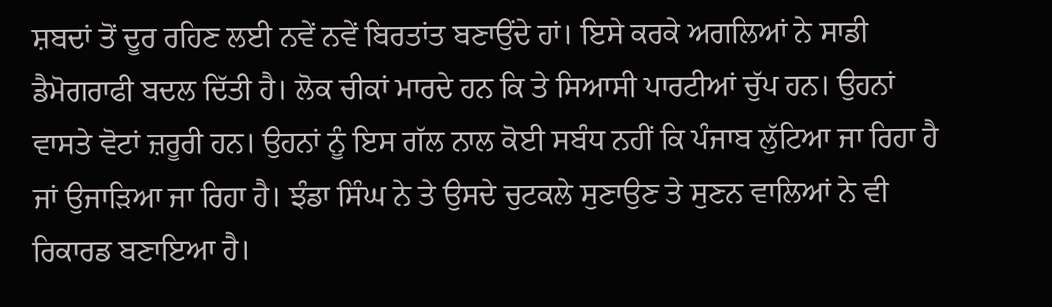ਸ਼ਬਦਾਂ ਤੋਂ ਦੂਰ ਰਹਿਣ ਲਈ ਨਵੇਂ ਨਵੇਂ ਬਿਰਤਾਂਤ ਬਣਾਉਂਦੇ ਹਾਂ। ਇਸੇ ਕਰਕੇ ਅਗਲਿਆਂ ਨੇ ਸਾਡੀ ਡੈਮੋਗਰਾਫੀ ਬਦਲ ਦਿੱਤੀ ਹੈ। ਲੋਕ ਚੀਕਾਂ ਮਾਰਦੇ ਹਨ ਕਿ ਤੇ ਸਿਆਸੀ ਪਾਰਟੀਆਂ ਚੁੱਪ ਹਨ। ਉਹਨਾਂ ਵਾਸਤੇ ਵੋਟਾਂ ਜ਼ਰੂਰੀ ਹਨ। ਉਹਨਾਂ ਨੂੰ ਇਸ ਗੱਲ ਨਾਲ ਕੋਈ ਸਬੰਧ ਨਹੀਂ ਕਿ ਪੰਜਾਬ ਲੁੱਟਿਆ ਜਾ ਰਿਹਾ ਹੈ ਜਾਂ ਉਜਾੜਿਆ ਜਾ ਰਿਹਾ ਹੈ। ਝੰਡਾ ਸਿੰਘ ਨੇ ਤੇ ਉਸਦੇ ਚੁਟਕਲੇ ਸੁਣਾਉਣ ਤੇ ਸੁਣਨ ਵਾਲਿਆਂ ਨੇ ਵੀ ਰਿਕਾਰਡ ਬਣਾਇਆ ਹੈ।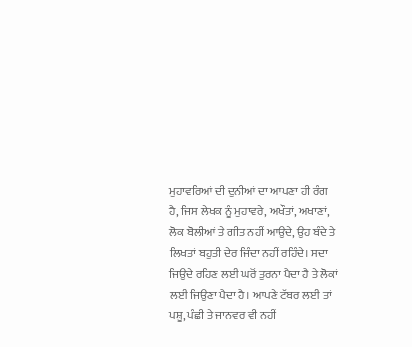ਮੁਹਾਵਰਿਆਂ ਦੀ ਦੁਨੀਆਂ ਦਾ ਆਪਣਾ ਹੀ ਰੰਗ ਹੈ, ਜਿਸ ਲੇਖਕ ਨੂੰ ਮੁਹਾਵਰੇ, ਅਖੌਤਾਂ, ਅਖਾਣਾਂ, ਲੋਕ ਬੋਲੀਆਂ ਤੇ ਗੀਤ ਨਹੀਂ ਆਉਦੇ, ਉਹ ਬੰਦੇ ਤੇ ਲਿਖਤਾਂ ਬਹੁਤੀ ਦੇਰ ਜਿੰਦਾ ਨਹੀਂ ਰਹਿੰਦੇ। ਸਦਾ ਜਿਉਦੇ ਰਹਿਣ ਲਈ ਘਰੋਂ ਤੁਰਨਾ ਪੈਦਾ ਹੈ ਤੇ ਲੋਕਾਂ ਲਈ ਜਿਉਣਾ ਪੈਦਾ ਹੈ। ਆਪਣੇ ਟੱਬਰ ਲਈ ਤਾਂ ਪਸ਼ੂ, ਪੰਛੀ ਤੇ ਜਾਨਵਰ ਵੀ ਨਹੀਂ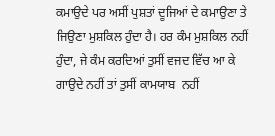ਕਮਾਉਦੇ ਪਰ ਅਸੀਂ ਪੁਸ਼ਤਾਂ ਦੂਜਿਆਂ ਦੇ ਕਮਾਉਣਾ ਤੇ ਜਿਉਣਾ ਮੁਸ਼ਕਿਲ ਹੁੰਦਾ ਹੈ। ਹਰ ਕੰਮ ਮੁਸ਼ਕਿਲ ਨਹੀਂ ਹੁੰਦਾ, ਜੇ ਕੰਮ ਕਰਦਿਆਂ ਤੁਸੀਂ ਵਜਦ ਵਿੱਚ ਆ ਕੇ ਗਾਉਦੇ ਨਹੀਂ ਤਾਂ ਤੁਸੀਂ ਕਾਮਯਾਬ  ਨਹੀਂ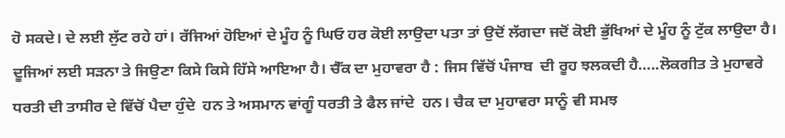ਹੋ ਸਕਦੇ। ਦੇ ਲਈ ਲੁੱਟ ਰਹੇ ਹਾਂ। ਰੱਜਿਆਂ ਹੋਇਆਂ ਦੇ ਮੂੰਹ ਨੂੰ ਘਿਓ ਹਰ ਕੋਈ ਲਾਉਦਾ ਪਤਾ ਤਾਂ ਉਦੋਂ ਲੱਗਦਾ ਜਦੋਂ ਕੋਈ ਭੁੱਖਿਆਂ ਦੇ ਮੂੰਹ ਨੂੰ ਟੁੱਕ ਲਾਉਦਾ ਹੈ। ਦੂਜਿਆਂ ਲਈ ਸੜਨਾ ਤੇ ਜਿਉਣਾ ਕਿਸੇ ਕਿਸੇ ਹਿੱਸੇ ਆਇਆ ਹੈ। ਚੈੱਕ ਦਾ ਮੁਹਾਵਰਾ ਹੈ : ਜਿਸ ਵਿੱਚੋਂ ਪੰਜਾਬ  ਦੀ ਰੂਹ ਝਲਕਦੀ ਹੈ…..ਲੋਕਗੀਤ ਤੇ ਮੁਹਾਵਰੇ ਧਰਤੀ ਦੀ ਤਾਸੀਰ ਦੇ ਵਿੱਚੋਂ ਪੈਦਾ ਹੁੰਦੇ  ਹਨ ਤੇ ਅਸਮਾਨ ਵਾਂਗੂੰ ਧਰਤੀ ਤੇ ਫੈਲ ਜਾਂਦੇ  ਹਨ। ਚੈਕ ਦਾ ਮੁਹਾਵਰਾ ਸਾਨੂੰ ਵੀ ਸਮਝ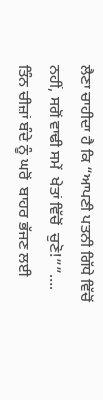ਲੈਣਾ ਚਾਹੀਦਾ ਹੈ ਕਿ “ਆਪਣੀ ਪਤਨੀ ਗਿੱਧੇ ਵਿੱਚੋਂ ਨਹੀਂ, ਸਗੋਂ ਵਾਢੀ ਸਮੇਂ  ਖੇਤਾਂ ਵਿੱਚੋਂ  ਚੁਣੋ!””…. ਤਿੰਨ ਚੀਜ਼ਾਂ ਬੰਦੇ ਨੂੰ ਘਰੋਂ  ਬਾਹਰ ਭੱਜਣ ਲਈ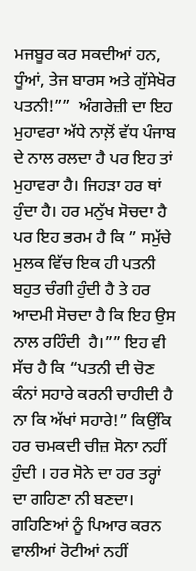ਮਜਬੂਰ ਕਰ ਸਕਦੀਆਂ ਹਨ, ਧੂੰਆਂ, ਤੇਜ ਬਾਰਸ ਅਤੇ ਗੁੱਸੇਖੋਰ ਪਤਨੀ!””  ਅੰਗਰੇਜ਼ੀ ਦਾ ਇਹ ਮੁਹਾਵਰਾ ਅੱਧੇ ਨਾਲ਼ੋਂ ਵੱਧ ਪੰਜਾਬ ਦੇ ਨਾਲ ਰਲਦਾ ਹੈ ਪਰ ਇਹ ਤਾਂ ਮੁਹਾਵਰਾ ਹੈ। ਜਿਹੜਾ ਹਰ ਥਾਂ ਹੁੰਦਾ ਹੈ। ਹਰ ਮਨੁੱਖ ਸੋਚਦਾ ਹੈ ਪਰ ਇਹ ਭਰਮ ਹੈ ਕਿ ” ਸਮੁੱਚੇ ਮੁਲਕ ਵਿੱਚ ਇਕ ਹੀ ਪਤਨੀ ਬਹੁਤ ਚੰਗੀ ਹੁੰਦੀ ਹੈ ਤੇ ਹਰ ਆਦਮੀ ਸੋਚਦਾ ਹੈ ਕਿ ਇਹ ਉਸ ਨਾਲ ਰਹਿੰਦੀ  ਹੈ।”” ਇਹ ਵੀ ਸੱਚ ਹੈ ਕਿ “ਪਤਨੀ ਦੀ ਚੋਣ ਕੰਨਾਂ ਸਹਾਰੇ ਕਰਨੀ ਚਾਹੀਦੀ ਹੈ ਨਾ ਕਿ ਅੱਖਾਂ ਸਹਾਰੇ!” ਕਿਉਂਕਿ ਹਰ ਚਮਕਦੀ ਚੀਜ਼ ਸੋਨਾ ਨਹੀਂ ਹੁੰਦੀ । ਹਰ ਸੋਨੇ ਦਾ ਹਰ ਤਰ੍ਹਾਂ ਦਾ ਗਹਿਣਾ ਨੀ ਬਣਦਾ। ਗਹਿਣਿਆਂ ਨੂੰ ਪਿਆਰ ਕਰਨ ਵਾਲੀਆਂ ਰੋਟੀਆਂ ਨਹੀਂ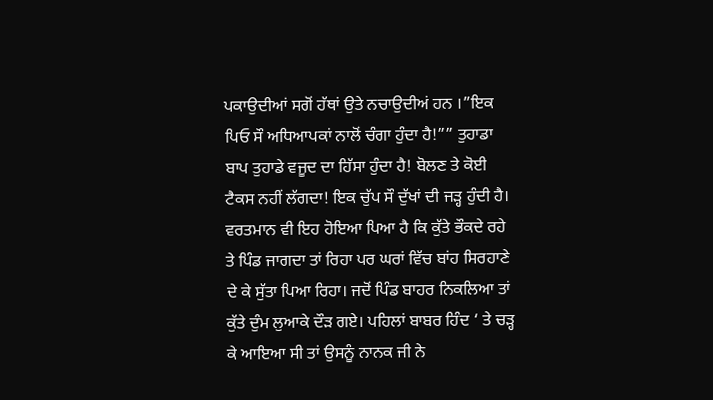ਪਕਾਉਦੀਆਂ ਸਗੋਂ ਹੱਥਾਂ ਉਤੇ ਨਚਾਉਦੀਅਂ ਹਨ ।”ਇਕ ਪਿਓ ਸੌ ਅਧਿਆਪਕਾਂ ਨਾਲੋਂ ਚੰਗਾ ਹੁੰਦਾ ਹੈ!”” ਤੁਹਾਡਾ ਬਾਪ ਤੁਹਾਡੇ ਵਜੂਦ ਦਾ ਹਿੱਸਾ ਹੁੰਦਾ ਹੈ! ਬੋਲਣ ਤੇ ਕੋਈ ਟੈਕਸ ਨਹੀਂ ਲੱਗਦਾ! ਇਕ ਚੁੱਪ ਸੌ ਦੁੱਖਾਂ ਦੀ ਜੜ੍ਹ ਹੁੰਦੀ ਹੈ। ਵਰਤਮਾਨ ਵੀ ਇਹ ਹੋਇਆ ਪਿਆ ਹੈ ਕਿ ਕੁੱਤੇ ਭੌਕਦੇ ਰਹੇ ਤੇ ਪਿੰਡ ਜਾਗਦਾ ਤਾਂ ਰਿਹਾ ਪਰ ਘਰਾਂ ਵਿੱਚ ਬਾਂਹ ਸਿਰਹਾਣੇ ਦੇ ਕੇ ਸੁੱਤਾ ਪਿਆ ਰਿਹਾ। ਜਦੋਂ ਪਿੰਡ ਬਾਹਰ ਨਿਕਲਿਆ ਤਾਂ ਕੁੱਤੇ ਦੁੰਮ ਲੁਆਕੇ ਦੌੜ ਗਏ। ਪਹਿਲਾਂ ਬਾਬਰ ਹਿੰਦ ‘ ਤੇ ਚੜ੍ਹ ਕੇ ਆਇਆ ਸੀ ਤਾਂ ਉਸਨੂੰ ਨਾਨਕ ਜੀ ਨੇ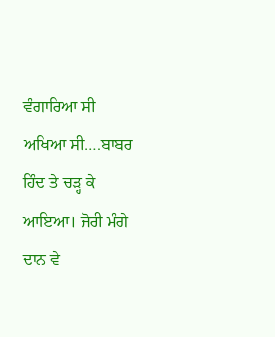ਵੰਗਾਰਿਆ ਸੀ ਅਖਿਆ ਸੀ….ਬਾਬਰ ਹਿੰਦ ਤੇ ਚੜ੍ਹ ਕੇ ਆਇਆ। ਜੋਰੀ ਮੰਗੇ ਦਾਨ ਵੇ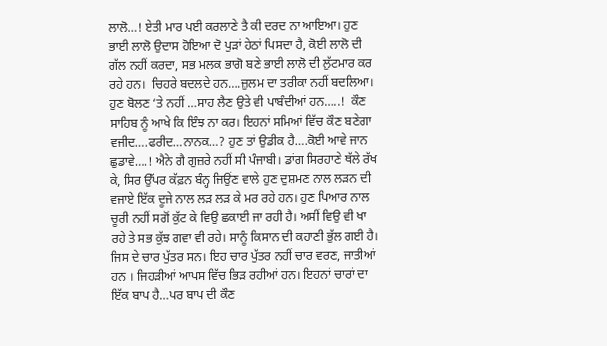ਲਾਲੋ…! ਏਤੀ ਮਾਰ ਪਈ ਕਰਲਾਣੇ ਤੈ ਕੀ ਦਰਦ ਨਾ ਆਇਆ। ਹੁਣ ਭਾਈ ਲਾਲੋ ਉਦਾਸ ਹੋਇਆ ਦੋ ਪੁੜਾਂ ਹੇਠਾਂ ਪਿਸਦਾ ਹੈ, ਕੋਈ ਲਾਲੋ ਦੀ ਗੱਲ ਨਹੀਂ ਕਰਦਾ, ਸਭ ਮਲਕ ਭਾਗੋ ਬਣੇ ਭਾਈ ਲਾਲੋ ਦੀ ਲੁੱਟਮਾਰ ਕਰ ਰਹੇ ਹਨ।  ਚਿਹਰੇ ਬਦਲਦੇ ਹਨ….ਜ਼ੁਲਮ ਦਾ ਤਰੀਕਾ ਨਹੀਂ ਬਦਲਿਆ।  ਹੁਣ ਬੋਲਣ ‘ਤੇ ਨਹੀਂ …ਸਾਹ ਲੈਣ ਉਤੇ ਵੀ ਪਾਬੰਦੀਆਂ ਹਨ…..!  ਕੌਣ ਸਾਹਿਬ ਨੂੰ ਆਖੇ ਕਿ ਇੰਝ ਨਾ ਕਰ। ਇਹਨਾਂ ਸਮਿਆਂ ਵਿੱਚ ਕੌਣ ਬਣੇਗਾ ਵਜੀਦ….ਫਰੀਦ…ਨਾਨਕ…? ਹੁਣ ਤਾਂ ਉਡੀਕ ਹੈ….ਕੋਈ ਆਵੇ ਜਾਨ ਛੁਡਾਵੇ….! ਐਨੇ ਗੈ ਗੁਜ਼ਰੇ ਨਹੀਂ ਸੀ ਪੰਜਾਬੀ। ਡਾਂਗ ਸਿਰਹਾਣੇ ਥੱਲੇ ਰੱਖ ਕੇ, ਸਿਰ ਉੱਪਰ ਕੱਫ਼ਨ ਬੰਨ੍ਹ ਜਿਉਂਣ ਵਾਲੇ ਹੁਣ ਦੁਸ਼ਮਣ ਨਾਲ ਲੜਨ ਦੀ ਵਜਾਏ ਇੱਕ ਦੂਜੇ ਨਾਲ ਲੜ ਲੜ ਕੇ ਮਰ ਰਹੇ ਹਨ। ਹੁਣ ਪਿਆਰ ਨਾਲ ਚੂਰੀ ਨਹੀਂ ਸਗੋਂ ਕੁੱਟ ਕੇ ਵਿਉ ਛਕਾਈ ਜਾ ਰਹੀ ਹੈ। ਅਸੀਂ ਵਿਉ ਵੀ ਖਾ ਰਹੇ ਤੇ ਸਭ ਕੁੱਝ ਗਵਾ ਵੀ ਰਹੇ। ਸਾਨੂੰ ਕਿਸਾਨ ਦੀ ਕਹਾਣੀ ਭੁੱਲ ਗਈ ਹੈ।  ਜਿਸ ਦੇ ਚਾਰ ਪੁੱਤਰ ਸਨ। ਇਹ ਚਾਰ ਪੁੱਤਰ ਨਹੀਂ ਚਾਰ ਵਰਣ, ਜਾਤੀਆਂ ਹਨ । ਜਿਹੜੀਆਂ ਆਪਸ ਵਿੱਚ ਭਿੜ ਰਹੀਆਂ ਹਨ। ਇਹਨਾਂ ਚਾਰਾਂ ਦਾ ਇੱਕ ਬਾਪ ਹੈ…ਪਰ ਬਾਪ ਦੀ ਕੌਣ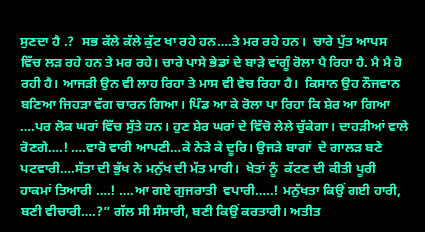ਸੁਣਦਾ ਹੈ .?  ਸਭ ਕੱਲੇ ਕੱਲੇ ਕੁੱਟ ਖਾ ਰਹੇ ਹਨ….ਤੇ ਮਰ ਰਹੇ ਹਨ।  ਚਾਰੇ ਪੁੱਤ ਆਪਸ ਵਿੱਚ ਲੜ ਰਹੇ ਹਨ ਤੇ ਮਰ ਰਹੇ। ਚਾਰੇ ਪਾਸੇ ਭੇਡਾਂ ਦੇ ਬਾੜੇ ਵਾਂਗੂੰ ਰੋਲਾ ਪੈ ਰਿਹਾ ਹੈ. ਮੈ ਮੈ ਹੋ ਰਹੀ ਹੈ। ਆਜੜੀ ਉਨ ਵੀ ਲਾਹ ਰਿਹਾ ਤੇ ਮਾਸ ਵੀ ਵੇਚ ਰਿਹਾ ਹੈ।  ਕਿਸਾਨ ਉਹ ਨੌਜਵਾਨ ਬਣਿਆ ਜਿਹੜਾ ਵੱਗ ਚਾਰਨ ਗਿਆ। ਪਿੰਡ ਆ ਕੇ ਰੋਲਾ ਪਾ ਰਿਹਾ ਕਿ ਸ਼ੇਰ ਆ ਗਿਆ ….ਪਰ ਲੋਕ ਘਰਾਂ ਵਿੱਚ ਸੁੱਤੇ ਹਨ। ਹੁਣ ਸ਼ੇਰ ਘਰਾਂ ਦੇ ਵਿੱਚੋ ਲੇਲੇ ਚੁੱਕੇਗਾ। ਦਾਹੜੀਆਂ ਵਾਲੇ ਰੋਣਗੇ….! ….ਵਾਰੋ ਵਾਰੀ ਆਪਣੀ…ਕੇ ਨੇੜੇ ਕੇ ਦੂਰਿ। ਉਜੜੇ ਬਾਗਾਂ  ਦੇ ਗਾਲੜ ਬਣੇ ਪਟਵਾਰੀ….ਸੱਤਾ ਦੀ ਭੁੱਖ ਨੇ ਮਨੁੱਖ ਦੀ ਮੱਤ ਮਾਰੀ।  ਖੇਤਾਂ ਨੂੰ  ਕੱਟਣ ਦੀ ਕੀਤੀ ਪੂਰੀ  ਹਾਕਮਾਂ ਤਿਆਰੀ ….! ….ਆ ਗਏ ਗੁਜਰਾਤੀ  ਵਪਾਰੀ…..! ਮਨੁੱਖਤਾ ਕਿਉਂ ਗਈ ਹਾਰੀ, ਬਣੀ ਵੀਚਾਰੀ….?” ਗੱਲ ਸੀ ਸੰਸਾਰੀ, ਬਣੀ ਕਿਉਂ ਕਰਤਾਰੀ। ਅਤੀਤ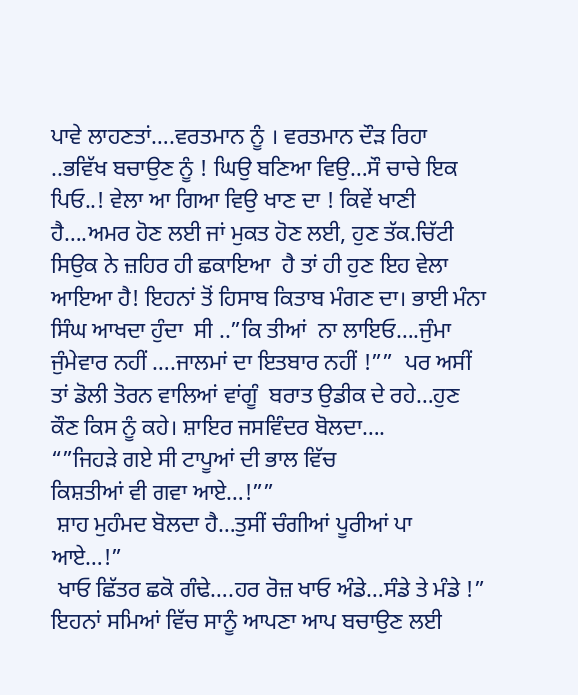ਪਾਵੇ ਲਾਹਣਤਾਂ….ਵਰਤਮਾਨ ਨੂੰ । ਵਰਤਮਾਨ ਦੌੜ ਰਿਹਾ ..ਭਵਿੱਖ ਬਚਾਉਣ ਨੂੰ ! ਘਿਉ ਬਣਿਆ ਵਿਉ…ਸੌ ਚਾਚੇ ਇਕ ਪਿਓ..! ਵੇਲਾ ਆ ਗਿਆ ਵਿਉ ਖਾਣ ਦਾ ! ਕਿਵੇਂ ਖਾਣੀ ਹੈ….ਅਮਰ ਹੋਣ ਲਈ ਜਾਂ ਮੁਕਤ ਹੋਣ ਲਈ, ਹੁਣ ਤੱਕ.ਚਿੱਟੀ ਸਿਉਕ ਨੇ ਜ਼ਹਿਰ ਹੀ ਛਕਾਇਆ  ਹੈ ਤਾਂ ਹੀ ਹੁਣ ਇਹ ਵੇਲਾ ਆਇਆ ਹੈ! ਇਹਨਾਂ ਤੋਂ ਹਿਸਾਬ ਕਿਤਾਬ ਮੰਗਣ ਦਾ। ਭਾਈ ਮੰਨਾ ਸਿੰਘ ਆਖਦਾ ਹੁੰਦਾ  ਸੀ ..”ਕਿ ਤੀਆਂ  ਨਾ ਲਾਇਓ….ਜੁੰਮਾ ਜੁੰਮੇਵਾਰ ਨਹੀਂ ….ਜਾਲਮਾਂ ਦਾ ਇਤਬਾਰ ਨਹੀਂ !””  ਪਰ ਅਸੀਂ ਤਾਂ ਡੋਲੀ ਤੋਰਨ ਵਾਲਿਆਂ ਵਾਂਗੂੰ  ਬਰਾਤ ਉਡੀਕ ਦੇ ਰਹੇ…ਹੁਣ ਕੌਣ ਕਿਸ ਨੂੰ ਕਹੇ। ਸ਼ਾਇਰ ਜਸਵਿੰਦਰ ਬੋਲਦਾ….
“”ਜਿਹੜੇ ਗਏ ਸੀ ਟਾਪੂਆਂ ਦੀ ਭਾਲ ਵਿੱਚ
ਕਿਸ਼ਤੀਆਂ ਵੀ ਗਵਾ ਆਏ…!””
 ਸ਼ਾਹ ਮੁਹੰਮਦ ਬੋਲਦਾ ਹੈ…ਤੁਸੀਂ ਚੰਗੀਆਂ ਪੂਰੀਆਂ ਪਾ ਆਏ…!”
 ਖਾਓ ਛਿੱਤਰ ਛਕੋ ਗੰਢੇ….ਹਰ ਰੋਜ਼ ਖਾਓ ਅੰਡੇ…ਸੰਡੇ ਤੇ ਮੰਡੇ !”
ਇਹਨਾਂ ਸਮਿਆਂ ਵਿੱਚ ਸਾਨੂੰ ਆਪਣਾ ਆਪ ਬਚਾਉਣ ਲਈ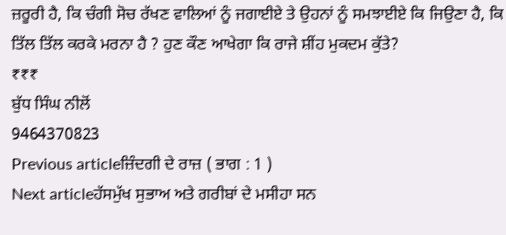ਜ਼ਰੂਰੀ ਹੈ, ਕਿ ਚੰਗੀ ਸੋਚ ਰੱਖਣ ਵਾਲਿਆਂ ਨੂੰ ਜਗਾਈਏ ਤੇ ਉਹਨਾਂ ਨੂੰ ਸਮਝਾਈਏ ਕਿ ਜਿਉਣਾ ਹੈ, ਕਿ ਤਿੱਲ ਤਿੱਲ ਕਰਕੇ ਮਰਨਾ ਹੈ ? ਹੁਣ ਕੌਣ ਆਖੇਗਾ ਕਿ ਰਾਜੇ ਸ਼ੀਂਹ ਮੁਕਦਮ ਕੁੱਤੇ?
₹₹₹
ਬੁੱਧ ਸਿੰਘ ਨੀਲੋਂ
9464370823
Previous articleਜ਼ਿੰਦਗੀ ਦੇ ਰਾਜ਼ ( ਭਾਗ : 1 )
Next articleਹੱਸਮੁੱਖ ਸੁਭਾਅ ਅਤੇ ਗਰੀਬਾਂ ਦੇ ਮਸੀਹਾ ਸਨ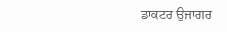ਡਾਕਟਰ ਉਜਾਗਰ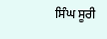ਸਿੰਘ ਸੂਰੀ